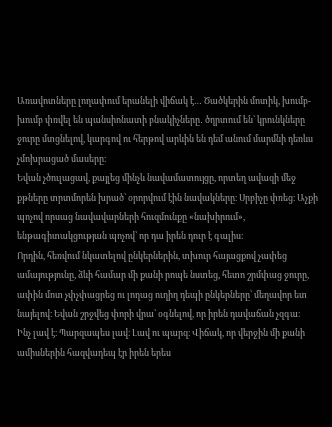Առավոտները լողափում երանելի վիճակ է… Ծածկերին մոտիկ, խումբ-խումբ փռվել են պանսիոնատի բնակիչները․ ծղրտում են՝ կրունկները ջուրը մտցնելով, կարգով ու հերթով արևին են դեմ անում մարմնի դեռևս չմոխրացած մասերը։
Եվան չծուլացավ, քայլեց մինչև նավամատույցը, որտեղ ավազի մեջ քթները տրտմորեն խրած՝ օրորվում էին նավակները։ Սրբիչը փռեց։ Աչքի պոչով որսաց նավավարների հուզմունքը «նախիրում», ենթագիտակցության պոչով՝ որ դա իրեն դուր է գալիս։
Որդին, հեռվում նկատելով ընկերներին, տխուր հայացքով չափեց ամայությունը, ձևի համար մի քանի րոպե նստեց, հետո շրմփաց ջուրը, ափին մոտ չփչփացրեց ու լողաց ուղիղ դեպի ընկերները՝ մեղավոր ետ նայելով։ Եվան շրջվեց փորի վրա՝ օգնելով, որ իրեն դավաճան չզգա։
Ինչ լավ է։ Պարզապես լավ։ Լավ ու պարզ։ Վիճակ, որ վերջին մի քանի ամիսներին հազվադեպ էր իրեն երես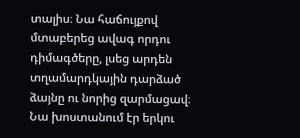տալիս։ Նա հաճույքով մտաբերեց ավագ որդու դիմագծերը, լսեց արդեն տղամարդկային դարձած ձայնը ու նորից զարմացավ։ Նա խոստանում էր երկու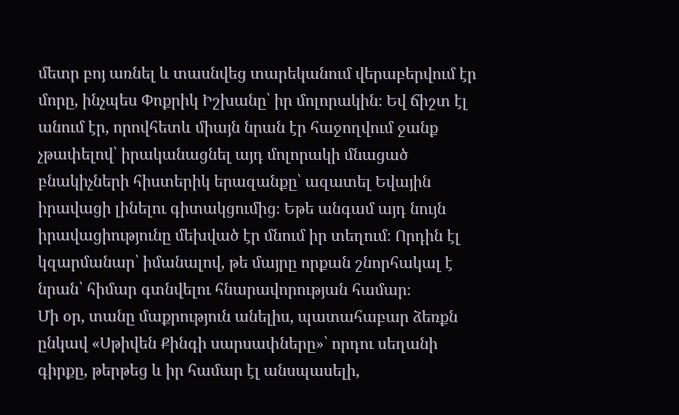մետր բոյ առնել և տասնվեց տարեկանում վերաբերվում էր մորը, ինչպես Փոքրիկ Իշխանը՝ իր մոլորակին։ Եվ ճիշտ էլ անում էր, որովհետև միայն նրան էր հաջողվում ջանք չթափելով՝ իրականացնել այդ մոլորակի մնացած բնակիչների հիստերիկ երազանքը՝ ազատել Եվային իրավացի լինելու գիտակցումից։ Եթե անգամ այդ նույն իրավացիությունը մեխված էր մնում իր տեղում։ Որդին էլ կզարմանար՝ իմանալով, թե մայրը որքան շնորհակալ է նրան՝ հիմար գտնվելու հնարավորության համար։
Մի օր, տանը մաքրություն անելիս, պատահաբար ձեռքն ընկավ «Սթիվեն Քինգի սարսափները»՝ որդու սեղանի գիրքը, թերթեց և իր համար էլ անսպասելի,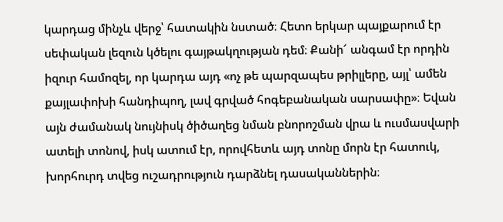կարդաց մինչև վերջ՝ հատակին նստած։ Հետո երկար պայքարում էր սեփական լեզուն կծելու գայթակղության դեմ։ Քանի՜ անգամ էր որդին իզուր համոզել, որ կարդա այդ «ոչ թե պարզապես թրիլլերը, այլ՝ ամեն քայլափոխի հանդիպող, լավ գրված հոգեբանական սարսափը»։ Եվան այն ժամանակ նույնիսկ ծիծաղեց նման բնորոշման վրա և ուսմասվարի ատելի տոնով, իսկ ատում էր, որովհետև այդ տոնը մորն էր հատուկ, խորհուրդ տվեց ուշադրություն դարձնել դասականներին։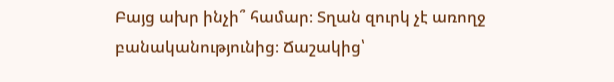Բայց ախր ինչի՞ համար։ Տղան զուրկ չէ առողջ բանականությունից։ Ճաշակից՝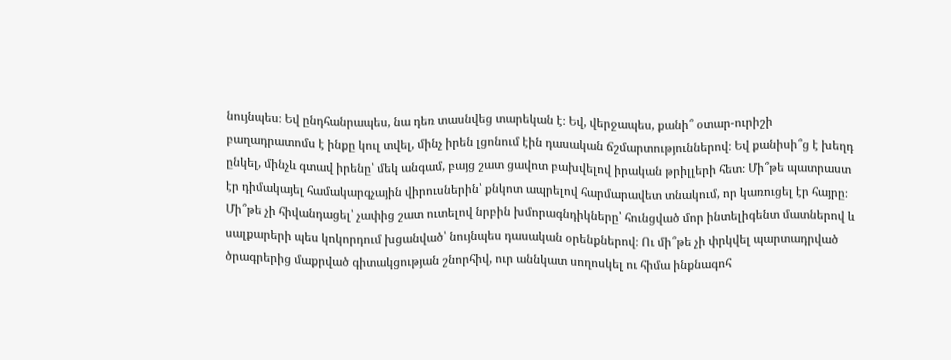նույնպես։ Եվ ընդհանրապես, նա դեռ տասնվեց տարեկան է։ Եվ, վերջապես, քանի՞ օտար-ուրիշի բաղադրատոմս է ինքը կուլ տվել, մինչ իրեն լցոնում էին դասական ճշմարտություններով։ Եվ քանիսի՞ց է խեղդ ընկել, մինչև գտավ իրենը՝ մեկ անգամ, բայց շատ ցավոտ բախվելով իրական թրիլլերի հետ։ Մի՞թե պատրաստ էր դիմակայել համակարգչային վիրուսներին՝ քնկոտ ապրելով հարմարավետ տնակում, որ կառուցել էր հայրը։ Մի՞թե չի հիվանդացել՝ չափից շատ ուտելով նրբին խմորագնդիկները՝ հունցված մոր ինտելիգենտ մատներով և սալքարերի պես կոկորդում խցանված՝ նույնպես դասական օրենքներով։ Ու մի՞թե չի փրկվել պարտադրված ծրագրերից մաքրված գիտակցության շնորհիվ, ուր աննկատ սողոսկել ու հիմա ինքնագոհ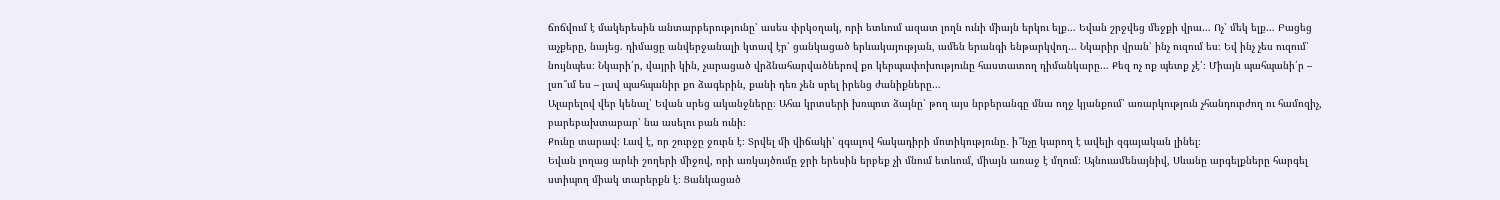ճոճվում է մակերեսին անտարբերությունը՝ ասես փրկօղակ, որի ետևում ազատ լողն ունի միայն երկու ելք… Եվան շրջվեց մեջքի վրա… Ոչ՝ մեկ ելք… Բացեց աչքերը, նայեց. դիմացը անվերջանալի կտավ էր՝ ցանկացած երևակայության, ամեն երանգի ենթարկվող… Նկարիր վրան՝ ինչ ուզում ես։ Եվ ինչ չես ուզում՝ նույնպես։ Նկարի՛ր, վայրի կին, չարացած վրձնահարվածներով քո կերպափոխությունը հաստատող դիմանկարը… Քեզ ոչ ոք պետք չէ՛։ Միայն պահպանի՛ր – լսո՞ւմ ես – լավ պահպանիր քո ձագերին, քանի դեռ չեն սրել իրենց ժանիքները…
Ալարելով վեր կենալ՝ Եվան սրեց ականջները։ Ահա կրտսերի խռպոտ ձայնը՝ թող այս նրբերանգը մնա ողջ կյանքում՝ առարկություն չհանդուրժող ու համոզիչ, բարեբախտաբար՝ նա ասելու բան ունի։
Քունը տարավ։ Լավ է, որ շուրջը ջուրն է։ Տրվել մի վիճակի՝ զգալով հակադիրի մոտիկությունը․ ի՞նչը կարող է ավելի զգայական լինել։
Եվան լողաց արևի շողերի միջով, որի առկայծումը ջրի երեսին երբեք չի մնում ետևում, միայն առաջ է մղում։ Այնուամենայնիվ, Սևանը արգելքները հարգել ստիպող միակ տարերքն է։ Ցանկացած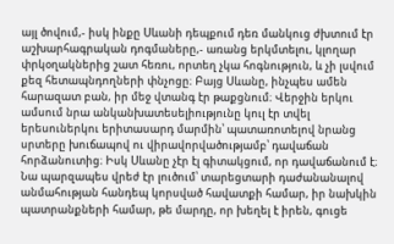այլ ծովում,- իսկ ինքը Սևանի դեպքում դեռ մանկուց ժխտում էր աշխարհագրական դոգմաները,- առանց երկմտելու, կլողար փրկօղակներից շատ հեռու, որտեղ չկա հոգնություն, և չի լսվում քեզ հետապնդողների փնչոցը։ Բայց Սևանը, ինչպես ամեն հարազատ բան, իր մեջ վտանգ էր թաքցնում։ Վերջին երկու ամսում նրա անկանխատեսելիությունը կուլ էր տվել երեսուներկու երիտասարդ մարմին՝ պատառոտելով նրանց սրտերը խուճապով ու վիրավորվածությամբ՝ դավաճան հորձանուտից։ Իսկ Սևանը չէր էլ գիտակցում, որ դավաճանում է։ Նա պարզապես վրեժ էր լուծում՝ տարեցտարի դաժանանալով անմահության հանդեպ կորսված հավատքի համար, իր նախկին պատրանքների համար, թե մարդը, որ խեղել է իրեն, գուցե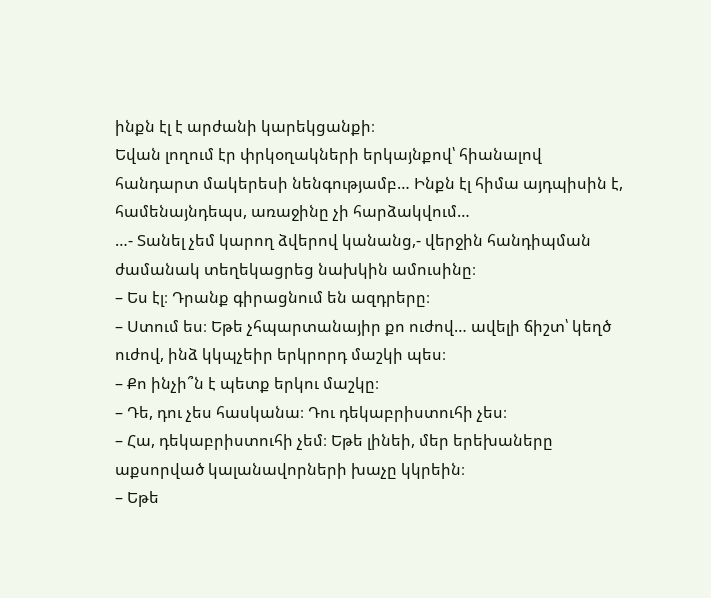ինքն էլ է արժանի կարեկցանքի։
Եվան լողում էր փրկօղակների երկայնքով՝ հիանալով հանդարտ մակերեսի նենգությամբ… Ինքն էլ հիմա այդպիսին է, համենայնդեպս, առաջինը չի հարձակվում…
…- Տանել չեմ կարող ձվերով կանանց,- վերջին հանդիպման ժամանակ տեղեկացրեց նախկին ամուսինը։
– Ես էլ։ Դրանք գիրացնում են ազդրերը։
– Ստում ես։ Եթե չհպարտանայիր քո ուժով… ավելի ճիշտ՝ կեղծ ուժով, ինձ կկպչեիր երկրորդ մաշկի պես։
– Քո ինչի՞ն է պետք երկու մաշկը։
– Դե, դու չես հասկանա։ Դու դեկաբրիստուհի չես։
– Հա, դեկաբրիստուհի չեմ։ Եթե լինեի, մեր երեխաները աքսորված կալանավորների խաչը կկրեին։
– Եթե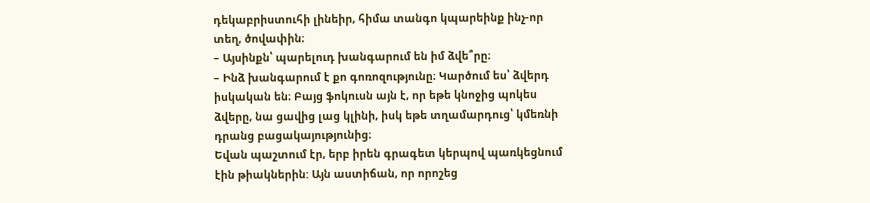դեկաբրիստուհի լինեիր, հիմա տանգո կպարեինք ինչ-որ տեղ, ծովափին։
– Այսինքն՝ պարելուդ խանգարում են իմ ձվե՞րը։
– Ինձ խանգարում է քո գոռոզությունը։ Կարծում ես՝ ձվերդ իսկական են։ Բայց ֆոկուսն այն է, որ եթե կնոջից պոկես ձվերը, նա ցավից լաց կլինի, իսկ եթե տղամարդուց՝ կմեռնի դրանց բացակայությունից։
Եվան պաշտում էր, երբ իրեն գրագետ կերպով պառկեցնում էին թիակներին: Այն աստիճան, որ որոշեց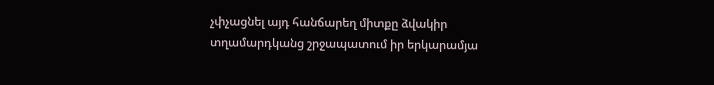չփչացնել այդ հանճարեղ միտքը ձվակիր տղամարդկանց շրջապատում իր երկարամյա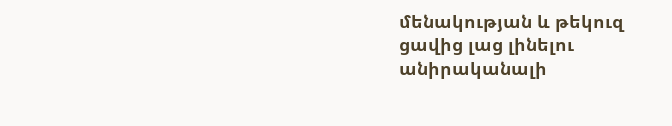մենակության և թեկուզ ցավից լաց լինելու անիրականալի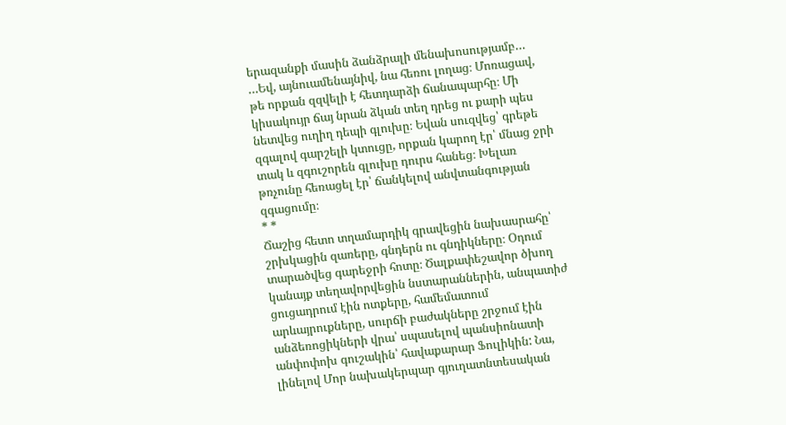երազանքի մասին ձանձրալի մենախոսությամբ…
…Եվ, այնուամենայնիվ, նա հեռու լողաց։ Մոռացավ, թե որքան զզվելի է հետդարձի ճանապարհը։ Մի կիսակույր ճայ նրան ձկան տեղ դրեց ու քարի պես նետվեց ուղիղ դեպի գլուխը։ Եվան սուզվեց՝ գրեթե զգալով գարշելի կտուցը, որքան կարող էր՝ մնաց ջրի տակ և զգուշորեն գլուխը դուրս հանեց։ Խելառ թռչունը հեռացել էր՝ ճանկելով անվտանգության զգացումը։
* *
Ճաշից հետո տղամարդիկ գրավեցին նախասրահը՝ շրխկացին զառերը, գնդերն ու գնդիկները։ Օդում տարածվեց գարեջրի հոտը։ Ծալքափեշավոր ծխող կանայք տեղավորվեցին նստարաններին, անպատիժ ցուցադրում էին ոտքերը, համեմատում արևայրուքները, սուրճի բաժակները շրջում էին անձեռոցիկների վրա՝ սպասելով պանսիոնատի անփոփոխ գուշակին՝ հավաքարար Ֆուլիկին: Նա, լինելով Մոր նախակերպար գյուղատնտեսական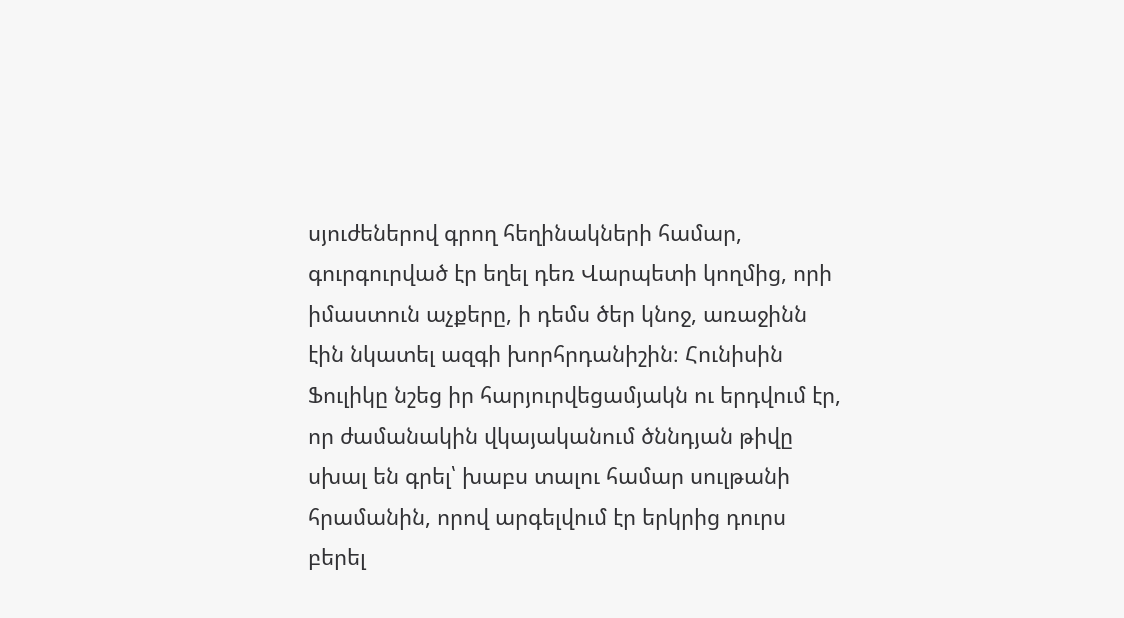սյուժեներով գրող հեղինակների համար, գուրգուրված էր եղել դեռ Վարպետի կողմից, որի իմաստուն աչքերը, ի դեմս ծեր կնոջ, առաջինն էին նկատել ազգի խորհրդանիշին։ Հունիսին Ֆուլիկը նշեց իր հարյուրվեցամյակն ու երդվում էր, որ ժամանակին վկայականում ծննդյան թիվը սխալ են գրել՝ խաբս տալու համար սուլթանի հրամանին, որով արգելվում էր երկրից դուրս բերել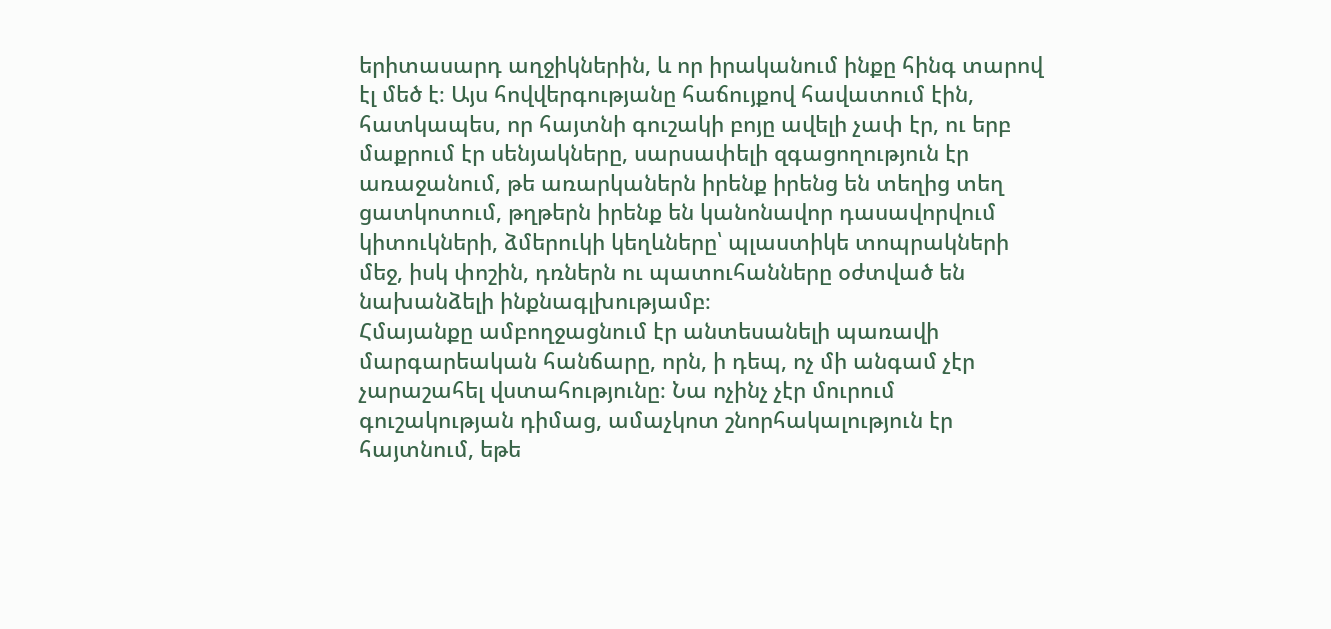երիտասարդ աղջիկներին, և որ իրականում ինքը հինգ տարով էլ մեծ է։ Այս հովվերգությանը հաճույքով հավատում էին, հատկապես, որ հայտնի գուշակի բոյը ավելի չափ էր, ու երբ մաքրում էր սենյակները, սարսափելի զգացողություն էր առաջանում, թե առարկաներն իրենք իրենց են տեղից տեղ ցատկոտում, թղթերն իրենք են կանոնավոր դասավորվում կիտուկների, ձմերուկի կեղևները՝ պլաստիկե տոպրակների մեջ, իսկ փոշին, դռներն ու պատուհանները օժտված են նախանձելի ինքնագլխությամբ։
Հմայանքը ամբողջացնում էր անտեսանելի պառավի մարգարեական հանճարը, որն, ի դեպ, ոչ մի անգամ չէր չարաշահել վստահությունը։ Նա ոչինչ չէր մուրում գուշակության դիմաց, ամաչկոտ շնորհակալություն էր հայտնում, եթե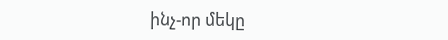ինչ-որ մեկը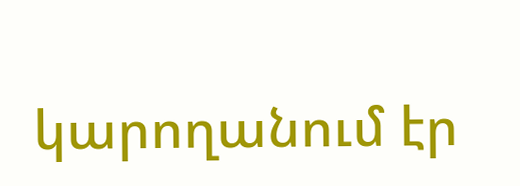կարողանում էր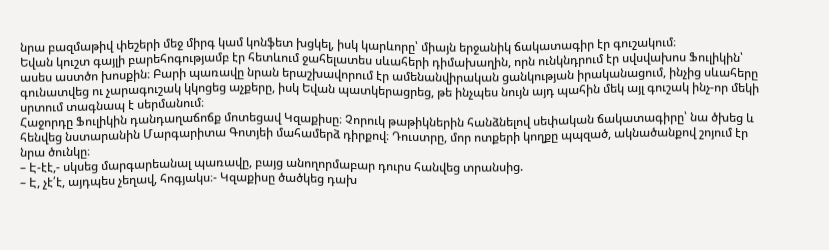նրա բազմաթիվ փեշերի մեջ միրգ կամ կոնֆետ խցկել, իսկ կարևորը՝ միայն երջանիկ ճակատագիր էր գուշակում։
Եվան կուշտ գայլի բարեհոգությամբ էր հետևում ջահելատես սևահերի դիմախաղին, որն ունկնդրում էր սվսվախոս Ֆուլիկին՝ ասես աստծո խոսքին։ Բարի պառավը նրան երաշխավորում էր ամենանվիրական ցանկության իրականացում, ինչից սևահերը գունատվեց ու չարագուշակ կկոցեց աչքերը, իսկ Եվան պատկերացրեց, թե ինչպես նույն այդ պահին մեկ այլ գուշակ ինչ-որ մեկի սրտում տագնապ է սերմանում։
Հաջորդը Ֆուլիկին դանդաղաճոճք մոտեցավ Կզաքիսը։ Չորուկ թաթիկներին հանձնելով սեփական ճակատագիրը՝ նա ծխեց և հենվեց նստարանին Մարգարիտա Գոտյեի մահամերձ դիրքով։ Դուստրը, մոր ոտքերի կողքը պպզած, ակնածանքով շոյում էր նրա ծունկը։
– Է-էէ,- սկսեց մարգարեանալ պառավը, բայց անողորմաբար դուրս հանվեց տրանսից.
– Է, չէ՛է, այդպես չեղավ, հոգյակս։- Կզաքիսը ծածկեց դախ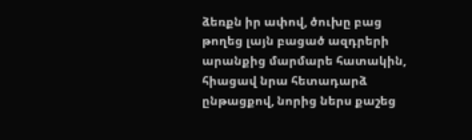ձեռքն իր ափով, ծուխը բաց թողեց լայն բացած ազդրերի արանքից մարմարե հատակին, հիացավ նրա հետադարձ ընթացքով, նորից ներս քաշեց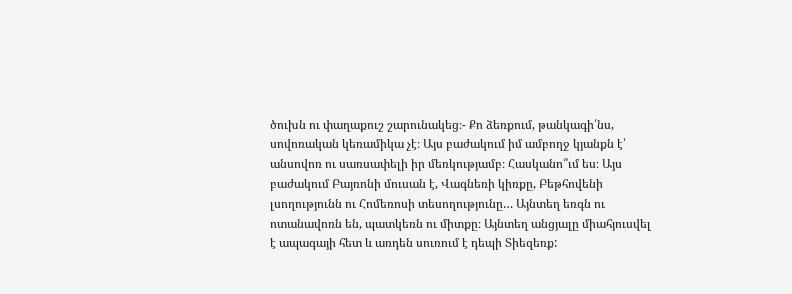ծուխն ու փաղաքուշ շարունակեց։- Քո ձեռքում, թանկագի՛նս, սովոռական կեռամիկա չէ։ Այս բաժակում իմ ամբողջ կյանքն է՝ անսովոռ ու սառսափելի իր մեռկությամբ։ Հասկանո՞ւմ ես։ Այս բաժակում Բայռոնի մուսան է, Վագնեռի կիռքը, Բեթհովենի լսողությունն ու Հոմեռոսի տեսողությունը… Այնտեղ եռգն ու ոտանավոռն են, պատկեռն ու միտքը։ Այնտեղ անցյալը միահյուսվել է ապագայի հետ և առդեն սուռում է դեպի Տիեզեռք: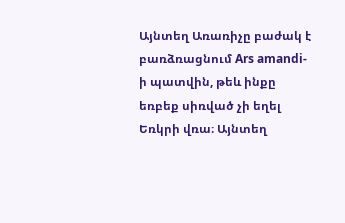Այնտեղ Առառիչը բաժակ է բառձռացնում Ars amandi-ի պատվին, թեև ինքը եռբեք սիռված չի եղել Եռկրի վռա։ Այնտեղ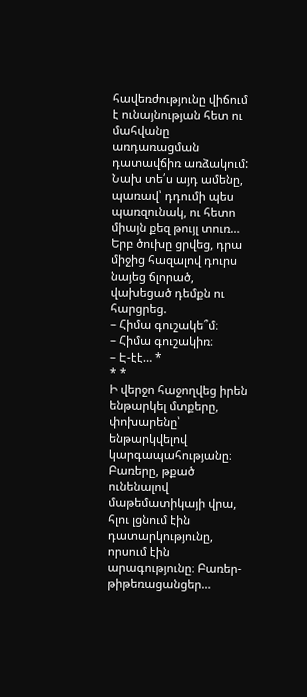հավեռժությունը վիճում է ունայնության հետ ու մահվանը առդառացման դատավճիռ առձակում: Նախ տե՛ս այդ ամենը, պառավ՝ դդումի պես պառզունակ, ու հետո միայն քեզ թույլ տուռ…
Երբ ծուխը ցրվեց, դրա միջից հազալով դուրս նայեց ճլորած, վախեցած դեմքն ու հարցրեց.
– Հիմա գուշակե՞մ։
– Հիմա գուշակիռ։
– Է-էէ… *
* *
Ի վերջո հաջողվեց իրեն ենթարկել մտքերը, փոխարենը՝ ենթարկվելով կարգապահությանը։ Բառերը, թքած ունենալով մաթեմատիկայի վրա, հլու լցնում էին դատարկությունը, որսում էին արագությունը։ Բառեր-թիթեռացանցեր…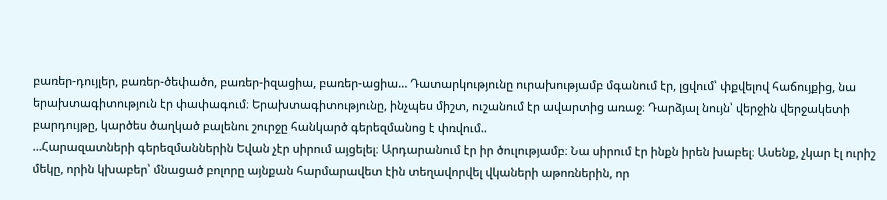բառեր-դույլեր, բառեր-ծեփածո, բառեր-իզացիա, բառեր-ացիա… Դատարկությունը ուրախությամբ մգանում էր, լցվում՝ փքվելով հաճույքից, նա երախտագիտություն էր փափագում։ Երախտագիտությունը, ինչպես միշտ, ուշանում էր ավարտից առաջ։ Դարձյալ նույն՝ վերջին վերջակետի բարդույթը, կարծես ծաղկած բալենու շուրջը հանկարծ գերեզմանոց է փռվում..
…Հարազատների գերեզմաններին Եվան չէր սիրում այցելել։ Արդարանում էր իր ծուլությամբ։ Նա սիրում էր ինքն իրեն խաբել։ Ասենք, չկար էլ ուրիշ մեկը, որին կխաբեր՝ մնացած բոլորը այնքան հարմարավետ էին տեղավորվել վկաների աթոռներին, որ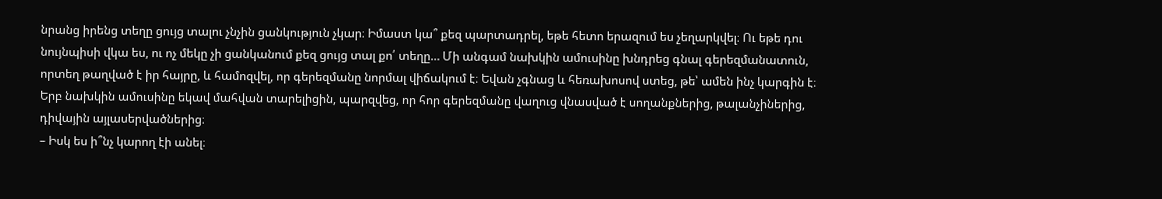նրանց իրենց տեղը ցույց տալու չնչին ցանկություն չկար։ Իմաստ կա՞ քեզ պարտադրել, եթե հետո երազում ես չեղարկվել։ Ու եթե դու նույնպիսի վկա ես, ու ոչ մեկը չի ցանկանում քեզ ցույց տալ քո՛ տեղը… Մի անգամ նախկին ամուսինը խնդրեց գնալ գերեզմանատուն, որտեղ թաղված է իր հայրը, և համոզվել, որ գերեզմանը նորմալ վիճակում է։ Եվան չգնաց և հեռախոսով ստեց, թե՝ ամեն ինչ կարգին է։ Երբ նախկին ամուսինը եկավ մահվան տարելիցին, պարզվեց, որ հոր գերեզմանը վաղուց վնասված է սողանքներից, թալանչիներից, դիվային այլասերվածներից։
– Իսկ ես ի՞նչ կարող էի անել։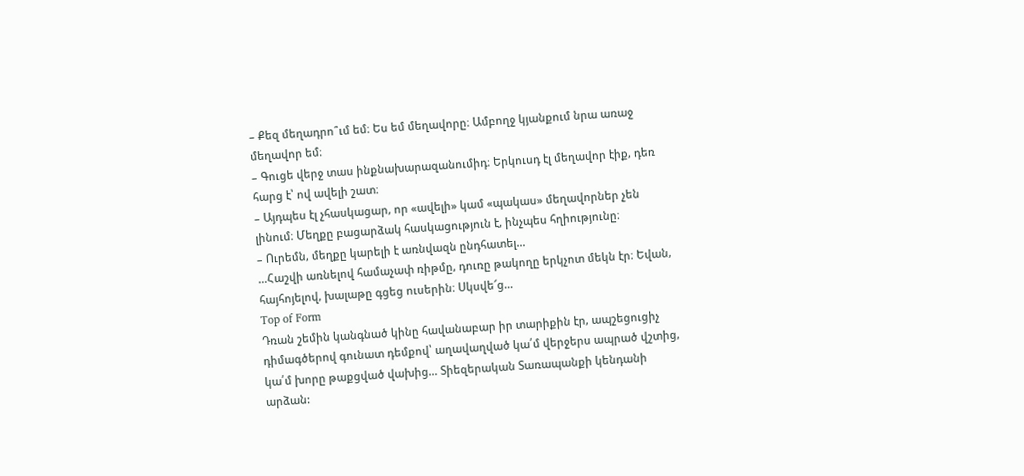– Քեզ մեղադրո՞ւմ եմ։ Ես եմ մեղավորը։ Ամբողջ կյանքում նրա առաջ մեղավոր եմ։
– Գուցե վերջ տաս ինքնախարազանումիդ։ Երկուսդ էլ մեղավոր էիք, դեռ հարց է՝ ով ավելի շատ։
– Այդպես էլ չհասկացար, որ «ավելի» կամ «պակաս» մեղավորներ չեն լինում։ Մեղքը բացարձակ հասկացություն է, ինչպես հղիությունը։
– Ուրեմն, մեղքը կարելի է առնվազն ընդհատել…
…Հաշվի առնելով համաչափ ռիթմը, դուռը թակողը երկչոտ մեկն էր։ Եվան, հայհոյելով, խալաթը գցեց ուսերին։ Սկսվե՜ց…
Top of Form
Դռան շեմին կանգնած կինը հավանաբար իր տարիքին էր, ապշեցուցիչ դիմագծերով գունատ դեմքով՝ աղավաղված կա՛մ վերջերս ապրած վշտից, կա՛մ խորը թաքցված վախից… Տիեզերական Տառապանքի կենդանի արձան: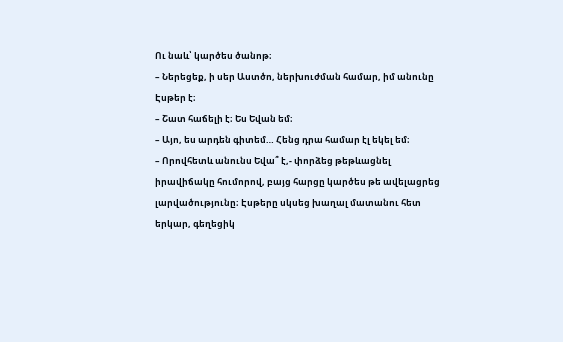Ու նաև՝ կարծես ծանոթ։
– Ներեցեք, ի սեր Աստծո, ներխուժման համար, իմ անունը Էսթեր է։
– Շատ հաճելի է։ Ես Եվան եմ։
– Այո, ես արդեն գիտեմ… Հենց դրա համար էլ եկել եմ։
– Որովհետև անունս Եվա՞ է,- փորձեց թեթևացնել իրավիճակը հումորով, բայց հարցը կարծես թե ավելացրեց լարվածությունը։ Էսթերը սկսեց խաղալ մատանու հետ երկար, գեղեցիկ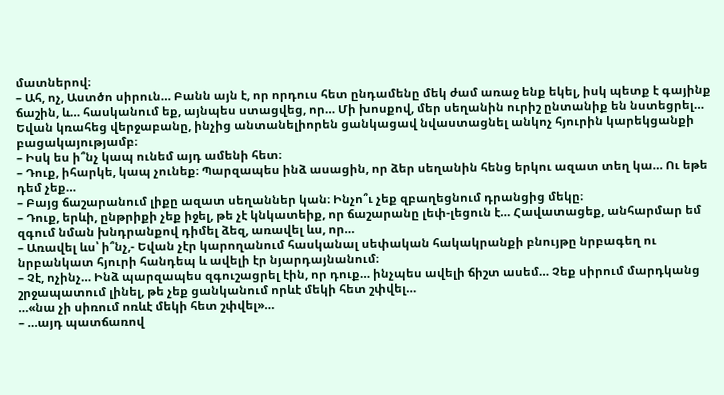մատներով։
– Ահ, ոչ, Աստծո սիրուն… Բանն այն է, որ որդուս հետ ընդամենը մեկ ժամ առաջ ենք եկել, իսկ պետք է գայինք ճաշին, և… հասկանում եք, այնպես ստացվեց, որ… Մի խոսքով, մեր սեղանին ուրիշ ընտանիք են նստեցրել…
Եվան կռահեց վերջաբանը, ինչից անտանելիորեն ցանկացավ նվաստացնել անկոչ հյուրին կարեկցանքի բացակայությամբ։
– Իսկ ես ի՞նչ կապ ունեմ այդ ամենի հետ։
– Դուք, իհարկե, կապ չունեք։ Պարզապես ինձ ասացին, որ ձեր սեղանին հենց երկու ազատ տեղ կա… Ու եթե դեմ չեք…
– Բայց ճաշարանում լիքը ազատ սեղաններ կան։ Ինչո՞ւ չեք զբաղեցնում դրանցից մեկը։
– Դուք, երևի, ընթրիքի չեք իջել, թե չէ կնկատեիք, որ ճաշարանը լեփ-լեցուն է… Հավատացեք, անհարմար եմ զգում նման խնդրանքով դիմել ձեզ, առավել ևս, որ…
– Առավել ևս՝ ի՞նչ,- Եվան չէր կարողանում հասկանալ սեփական հակակրանքի բնույթը նրբագեղ ու նրբանկատ հյուրի հանդեպ և ավելի էր նյարդայնանում։
– Չէ, ոչինչ… Ինձ պարզապես զգուշացրել էին, որ դուք… ինչպես ավելի ճիշտ ասեմ… Չեք սիրում մարդկանց շրջապատում լինել, թե չեք ցանկանում որևէ մեկի հետ շփվել…
…«նա չի սիռում ոռևէ մեկի հետ շփվել»…
– …այդ պատճառով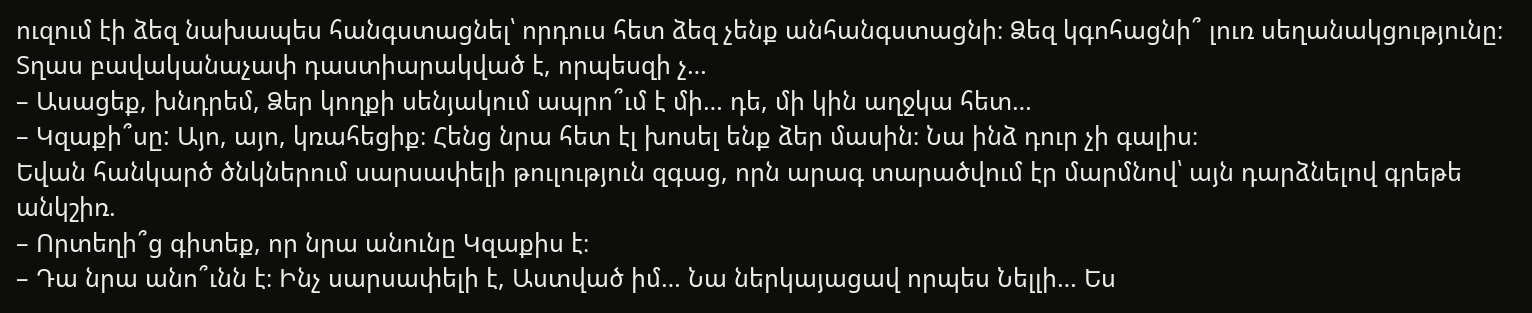ուզում էի ձեզ նախապես հանգստացնել՝ որդուս հետ ձեզ չենք անհանգստացնի։ Ձեզ կգոհացնի՞ լուռ սեղանակցությունը։ Տղաս բավականաչափ դաստիարակված է, որպեսզի չ…
– Ասացեք, խնդրեմ, Ձեր կողքի սենյակում ապրո՞ւմ է մի… դե, մի կին աղջկա հետ…
– Կզաքի՞սը: Այո, այո, կռահեցիք։ Հենց նրա հետ էլ խոսել ենք ձեր մասին։ Նա ինձ դուր չի գալիս։
Եվան հանկարծ ծնկներում սարսափելի թուլություն զգաց, որն արագ տարածվում էր մարմնով՝ այն դարձնելով գրեթե անկշիռ.
– Որտեղի՞ց գիտեք, որ նրա անունը Կզաքիս է։
– Դա նրա անո՞ւնն է։ Ինչ սարսափելի է, Աստված իմ… Նա ներկայացավ որպես Նելլի… Ես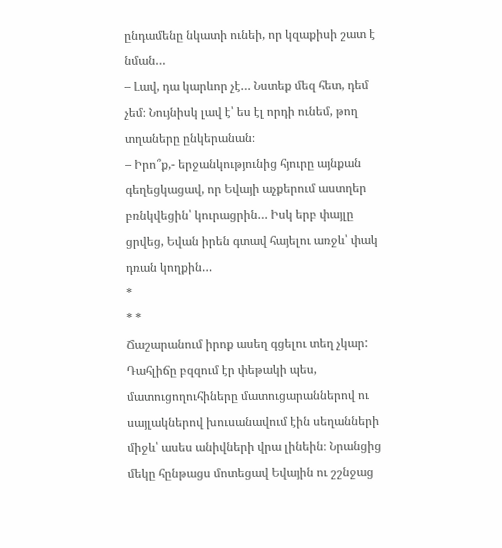ընդամենը նկատի ունեի, որ կզաքիսի շատ է նման…
– Լավ, դա կարևոր չէ… Նստեք մեզ հետ, դեմ չեմ։ Նույնիսկ լավ է՝ ես էլ որդի ունեմ, թող տղաները ընկերանան։
– Իրո՞ք,- երջանկությունից հյուրը այնքան գեղեցկացավ, որ Եվայի աչքերում աստղեր բռնկվեցին՝ կուրացրին… Իսկ երբ փայլը ցրվեց, Եվան իրեն գտավ հայելու առջև՝ փակ դռան կողքին…
*
* *
Ճաշարանում իրոք ասեղ գցելու տեղ չկար: Դահլիճը բզզում էր փեթակի պես, մատուցողուհիները մատուցարաններով ու սայլակներով խուսանավում էին սեղանների միջև՝ ասես անիվների վրա լինեին։ Նրանցից մեկը հընթացս մոտեցավ Եվային ու շշնջաց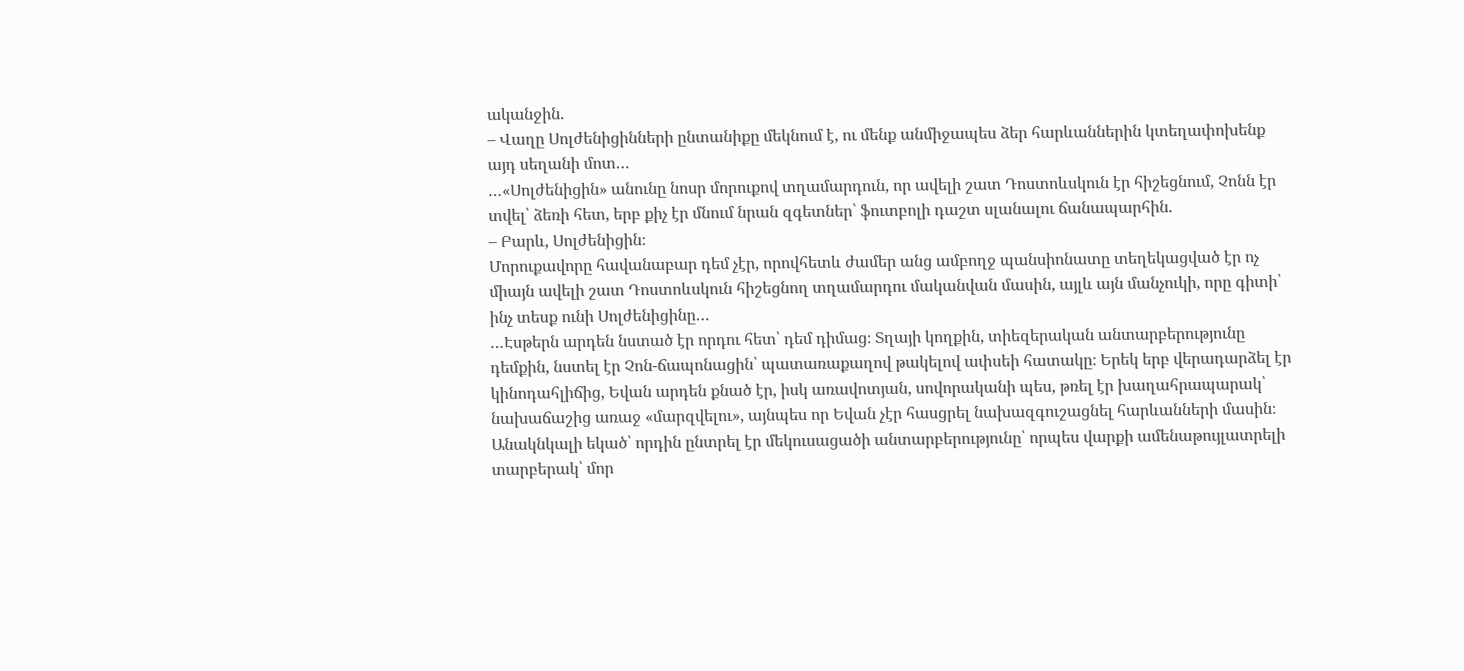ականջին.
– Վաղը Սոլժենիցինների ընտանիքը մեկնում է, ու մենք անմիջապես ձեր հարևաններին կտեղափոխենք այդ սեղանի մոտ…
…«Սոլժենիցին» անունը նոսր մորուքով տղամարդուն, որ ավելի շատ Դոստոևսկուն էր հիշեցնում, Չոնն էր տվել՝ ձեռի հետ, երբ քիչ էր մնում նրան զգետներ՝ ֆուտբոլի դաշտ սլանալու ճանապարհին.
– Բարև, Սոլժենիցին։
Մորուքավորը հավանաբար դեմ չէր, որովհետև ժամեր անց ամբողջ պանսիոնատը տեղեկացված էր ոչ միայն ավելի շատ Դոստոևսկուն հիշեցնող տղամարդու մականվան մասին, այլև այն մանչուկի, որը գիտի՝ ինչ տեսք ունի Սոլժենիցինը…
…Էսթերն արդեն նստած էր որդու հետ՝ դեմ դիմաց։ Տղայի կողքին, տիեզերական անտարբերությունը դեմքին, նստել էր Չոն-ճապոնացին՝ պատառաքաղով թակելով ափսեի հատակը։ Երեկ երբ վերադարձել էր կինոդահլիճից, Եվան արդեն քնած էր, իսկ առավոտյան, սովորականի պես, թռել էր խաղահրապարակ՝ նախաճաշից առաջ «մարզվելու», այնպես որ Եվան չէր հասցրել նախազգուշացնել հարևանների մասին։ Անակնկալի եկած՝ որդին ընտրել էր մեկուսացածի անտարբերությունը՝ որպես վարքի ամենաթույլատրելի տարբերակ՝ մոր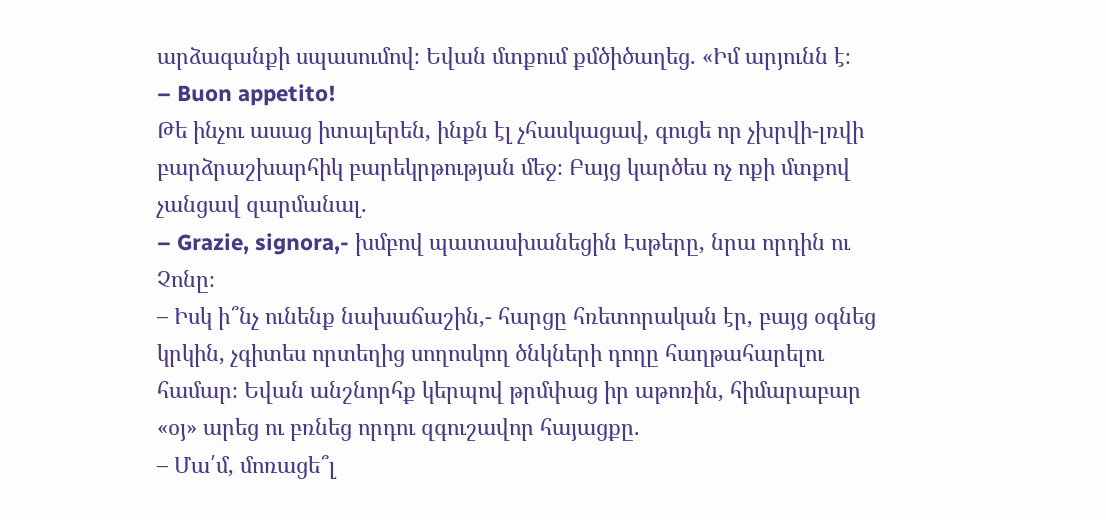արձագանքի սպասումով։ Եվան մտքում քմծիծաղեց. «Իմ արյունն է։
– Buon appetito!
Թե ինչու ասաց իտալերեն, ինքն էլ չհասկացավ, գուցե որ չխրվի-լռվի բարձրաշխարհիկ բարեկրթության մեջ։ Բայց կարծես ոչ ոքի մտքով չանցավ զարմանալ.
– Grazie, signora,- խմբով պատասխանեցին Էսթերը, նրա որդին ու Չոնը։
– Իսկ ի՞նչ ունենք նախաճաշին,- հարցը հռետորական էր, բայց օգնեց կրկին, չգիտես որտեղից սողոսկող ծնկների դողը հաղթահարելու համար։ Եվան անշնորհք կերպով թրմփաց իր աթոռին, հիմարաբար «օյ» արեց ու բռնեց որդու զգուշավոր հայացքը.
– Մա՛մ, մոռացե՞լ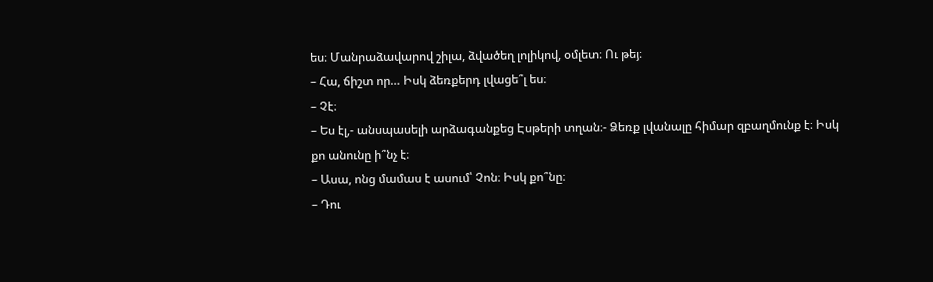ես։ Մանրաձավարով շիլա, ձվածեղ լոլիկով, օմլետ։ Ու թեյ։
– Հա, ճիշտ որ… Իսկ ձեռքերդ լվացե՞լ ես։
– Չէ։
– Ես էլ,- անսպասելի արձագանքեց Էսթերի տղան։- Ձեռք լվանալը հիմար զբաղմունք է։ Իսկ քո անունը ի՞նչ է։
– Ասա, ոնց մամաս է ասում՝ Չոն։ Իսկ քո՞նը։
– Դու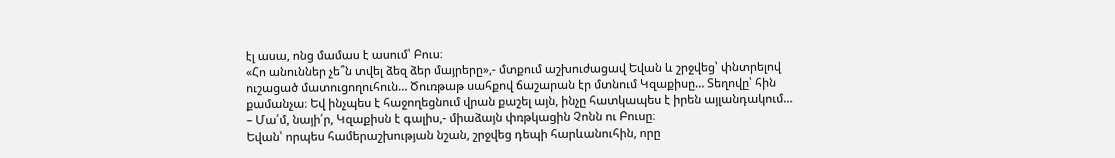էլ ասա, ոնց մամաս է ասում՝ Բուս։
«Հո անուններ չե՞ն տվել ձեզ ձեր մայրերը»,- մտքում աշխուժացավ Եվան և շրջվեց՝ փնտրելով ուշացած մատուցողուհուն… Ծուռթաթ սահքով ճաշարան էր մտնում Կզաքիսը… Տեղովը՝ հին քամանչա։ Եվ ինչպես է հաջողեցնում վրան քաշել այն, ինչը հատկապես է իրեն այլանդակում…
– Մա՛մ, նայի՛ր, Կզաքիսն է գալիս,- միաձայն փռթկացին Չոնն ու Բուսը։
Եվան՝ որպես համերաշխության նշան, շրջվեց դեպի հարևանուհին, որը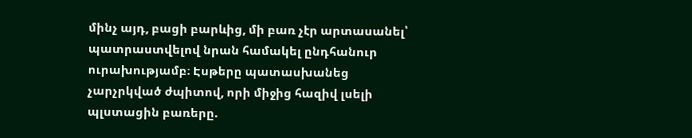մինչ այդ, բացի բարևից, մի բառ չէր արտասանել՝ պատրաստվելով նրան համակել ընդհանուր ուրախությամբ։ Էսթերը պատասխանեց չարչրկված ժպիտով, որի միջից հազիվ լսելի պլստացին բառերը.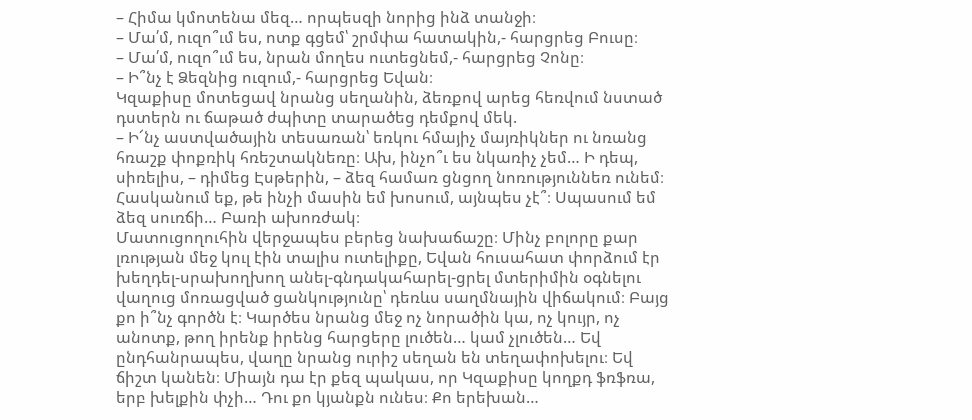– Հիմա կմոտենա մեզ… որպեսզի նորից ինձ տանջի։
– Մա՛մ, ուզո՞ւմ ես, ոտք գցեմ՝ շրմփա հատակին,- հարցրեց Բուսը։
– Մա՛մ, ուզո՞ւմ ես, նրան մողես ուտեցնեմ,- հարցրեց Չոնը։
– Ի՞նչ է Ձեզնից ուզում,- հարցրեց Եվան։
Կզաքիսը մոտեցավ նրանց սեղանին, ձեռքով արեց հեռվում նստած դստերն ու ճաթած ժպիտը տարածեց դեմքով մեկ.
– Ի՜նչ աստվածային տեսառան՝ եռկու հմայիչ մայռիկներ ու նռանց հռաշք փոքռիկ հռեշտակնեռը։ Ախ, ինչո՞ւ ես նկառիչ չեմ… Ի դեպ, սիռելիս, – դիմեց Էսթերին, – ձեզ համառ ցնցող նոռություննեռ ունեմ։ Հասկանում եք, թե ինչի մասին եմ խոսում, այնպես չէ՞։ Սպասում եմ ձեզ սուռճի… Բառի ախոռժակ։
Մատուցողուհին վերջապես բերեց նախաճաշը։ Մինչ բոլորը քար լռության մեջ կուլ էին տալիս ուտելիքը, Եվան հուսահատ փորձում էր խեղդել-սրախողխող անել-գնդակահարել-ցրել մտերիմին օգնելու վաղուց մոռացված ցանկությունը՝ դեռևս սաղմնային վիճակում։ Բայց քո ի՞նչ գործն է։ Կարծես նրանց մեջ ոչ նորածին կա, ոչ կույր, ոչ անոտք, թող իրենք իրենց հարցերը լուծեն… կամ չլուծեն… Եվ ընդհանրապես, վաղը նրանց ուրիշ սեղան են տեղափոխելու։ Եվ ճիշտ կանեն։ Միայն դա էր քեզ պակաս, որ Կզաքիսը կողքդ ֆռֆռա, երբ խելքին փչի… Դու քո կյանքն ունես։ Քո երեխան…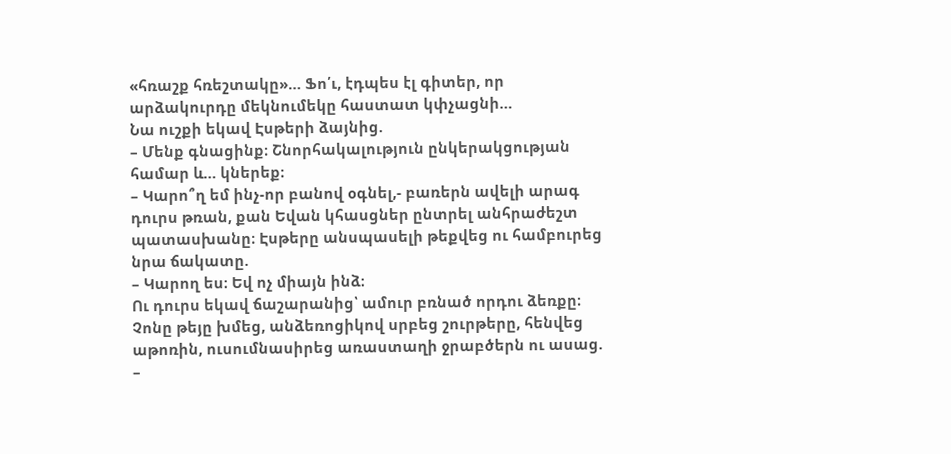«հռաշք հռեշտակը»… Ֆո՛ւ, էդպես էլ գիտեր, որ արձակուրդը մեկնումեկը հաստատ կփչացնի…
Նա ուշքի եկավ Էսթերի ձայնից.
– Մենք գնացինք։ Շնորհակալություն ընկերակցության համար և… կներեք։
– Կարո՞ղ եմ ինչ-որ բանով օգնել,- բառերն ավելի արագ դուրս թռան, քան Եվան կհասցներ ընտրել անհրաժեշտ պատասխանը։ Էսթերը անսպասելի թեքվեց ու համբուրեց նրա ճակատը.
– Կարող ես։ Եվ ոչ միայն ինձ։
Ու դուրս եկավ ճաշարանից՝ ամուր բռնած որդու ձեռքը։
Չոնը թեյը խմեց, անձեռոցիկով սրբեց շուրթերը, հենվեց աթոռին, ուսումնասիրեց առաստաղի ջրաբծերն ու ասաց.
–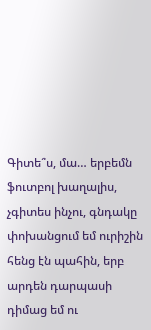Գիտե՞ս, մա… երբեմն ֆուտբոլ խաղալիս, չգիտես ինչու, գնդակը փոխանցում եմ ուրիշին հենց էն պահին, երբ արդեն դարպասի դիմաց եմ ու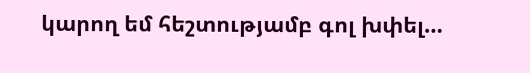կարող եմ հեշտությամբ գոլ խփել…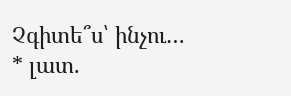Չգիտե՞ս՝ ինչու…
* լատ.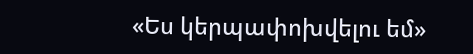«Ես կերպափոխվելու եմ»